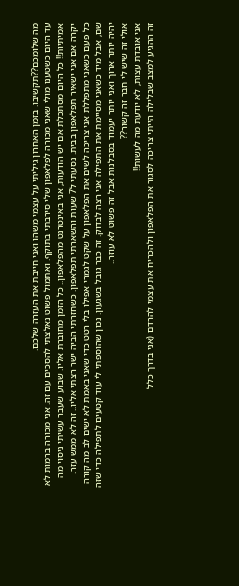מה שלומכם??תקשיבו. בזמן האחרון גיליתי על עצמי משהו ואני חייבת את העזרה שלכם.
עד היום כשטענו מולי שאני מכורה לפלאפון שלי סירבתי בתוקף. ואתמול פשוט נאלצתי להסכים עם זה. אני מכורה ברמות לא אמיתיות!! כל היום מסתכלת אם יש הודעות, אני באינטרנט מהפלאפון.. כל הזמן מחוברת אליו. שבוע שעבר עשיתי ניסוי מה יקרה אם אני ישאיר תפלאפון בבית. נסעתי ל7 שעות והשארתי תפלאפון. כשחזרתי הביה ישר רצתי אליו.. זה לא ממש עזר.
כל פעם כשאני מתפללת אני צריכה לשים את הפלאפון על שקט לגמרי אפילו בלי רטט כדי שאני באמת לא ישים לב מה קורה שם, אבל מיד כשאני מסיימת את התפילה אני רצה לבדוק. זה כבר גובל בשגעון. נכון שהוספתי לי עוד קטעים לתפילה כדי שזה יהיה יותר ארוך ואני יותר יעמוד בסבלנות אבל זה פשוט לא עוזר..
אולי זה שיש לי חבר זה קשור??
אני אובדת עצות, לא יודעת מה לעשות!!
זה ההגיע למצב שבלילה הייתי צריכה לסגור את הפלאפון ולהכריח את עצמי להרדם (אני בדרך כלל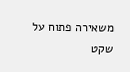משאירה פתוח על שקט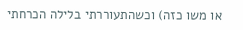או משו כזה) וכשהתעוררתי בלילה הכרחתי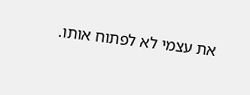את עצמי לא לפתוח אותו.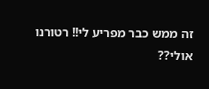זה ממש כבר מפריע לי!! רטורנו אולי??